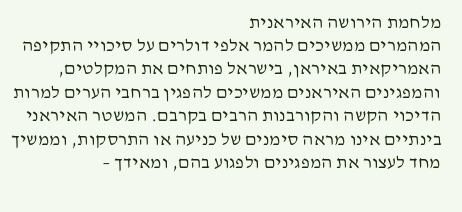מלחמת הירושה האיראנית
המהמרים ממשיכים להמר אלפי דולרים על סיכויי התקיפה האמריקאית באיראן, בישראל פותחים את המקלטים, והמפגינים האיראנים ממשיכים להפגין ברחבי הערים למרות הדיכוי הקשה והקורבנות הרבים בקרבם. המשטר האיראני בינתיים אינו מראה סימנים של כניעה או התרסקות, וממשיך מחד לעצור את המפגינים ולפגוע בהם, ומאידך –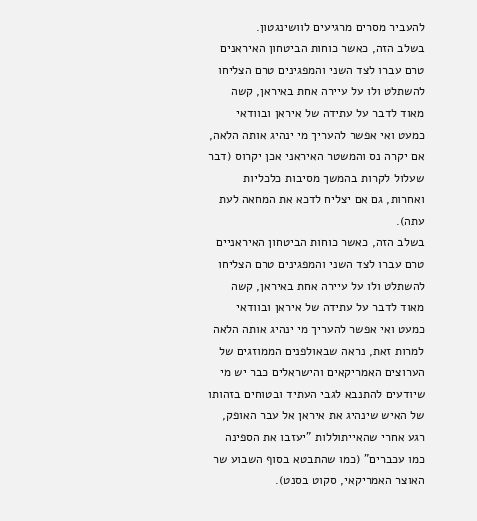להעביר מסרים מרגיעים לוושינגטון.
בשלב הזה, כאשר כוחות הביטחון האיראנים טרם עברו לצד השני והמפגינים טרם הצליחו להשתלט ולו על עיירה אחת באיראן, קשה מאוד לדבר על עתידה של איראן ובוודאי כמעט ואי אפשר להעריך מי ינהיג אותה הלאה, אם יקרה נס והמשטר האיראני אכן יקרוס (דבר שעלול לקרות בהמשך מסיבות כלכליות ואחרות, גם אם יצליח לדכא את המחאה לעת עתה).
בשלב הזה, כאשר כוחות הביטחון האיראניים טרם עברו לצד השני והמפגינים טרם הצליחו להשתלט ולו על עיירה אחת באיראן, קשה מאוד לדבר על עתידה של איראן ובוודאי כמעט ואי אפשר להעריך מי ינהיג אותה הלאה
למרות זאת, נראה שבאולפנים הממוזגים של הערוצים האמריקאים והישראלים כבר יש מי שיודעים להתנבא לגבי העתיד ובטוחים בזהותו של האיש שינהיג את איראן אל עבר האופק, רגע אחרי שהאייתוללות "יעזבו את הספינה כמו עכברים" (כמו שהתבטא בסוף השבוע שר האוצר האמריקאי, סקוט בסנט).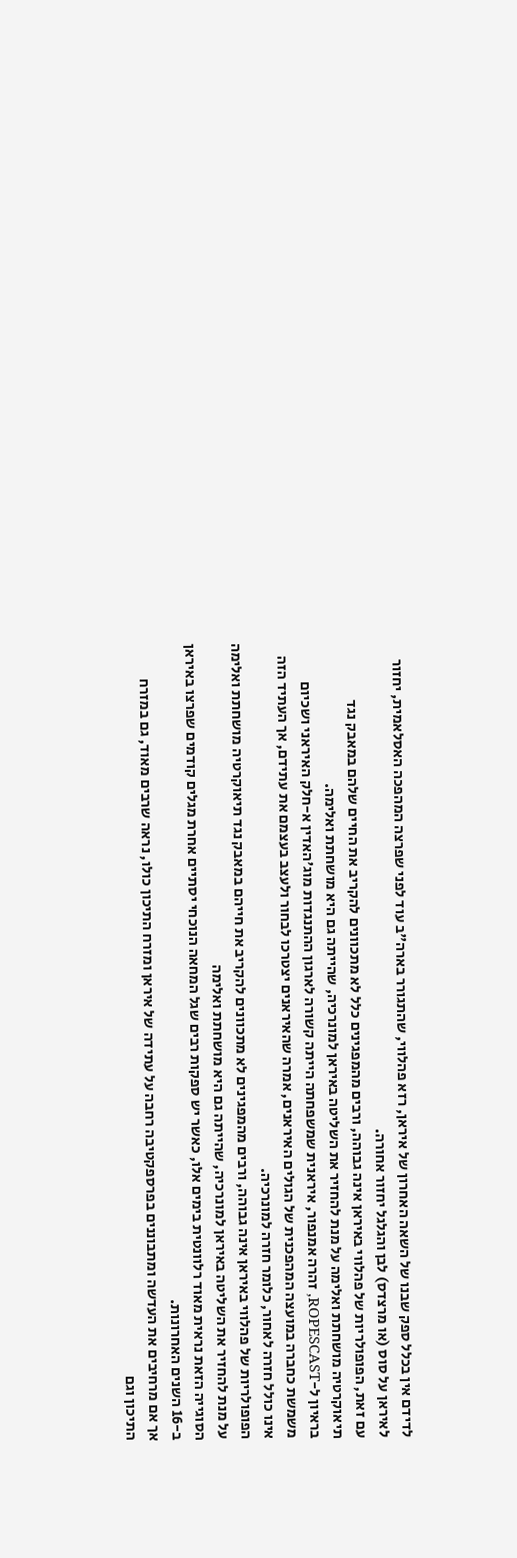לדידם אין בכלל ספק שבנו של השאה האחרון של איראן, רזא פהלווי, שהתגורר בארה"ב עוד לפני שפרצה המהפכה האסלאמית, יחזור לאיראן על סוס (או מרצדס) לבן והגלגל יחזור אחורה.
עם זאת, הפופולריות של פהלווי באיראן אינה גבוהה, ורבים מהמפגינים כלל לא מתכוונים להקריב את החיים שלהם במאבק נגד תיאוקרטיה מושחתת ואלימה על מנת להחזיר את השליטה באיראן למונרכיה, שהייתה גם היא מושחתת ואלימה.
בראיון ל-ROPESCAST, זהרה אמנפור, איראנית שמשפחתה הייתה קשורה לארגון ההתנגדות מוג'האדין א-חלק האיראני ושכיום משמשת כחברה במועצה המהפכנית של הגולים האיראנים, אמרה שהאיראנים יצטרכו לבחור ולעצב בעצמם את עתידם, אך העתיד הזה אינו כולל חזרה לאחור, כלומר חזרה למונרכיה.
הפופולריות של פהלווי באיראן אינה גבוהה, ורבים מהמפגינים לא מתכוונים להקריב את חייהם במאבק נגד תיאוקרטיה מושחתת ואלימה על מנת להחזיר את השליטה באיראן למונרכיה, שהייתה גם היא מושחתת ואלימה
הסוגייה הזאת נראית מאוד רלוונטית בימים אלו, כאשר יש ספקות רבים שגל המחאה הנוכחי יסתיים אחרת מגלים קודמים שפרצו באיראן ב-16 השנים האחרונות.
אך אם מרחיבים את העדשה ומתבוננים בפרספקטיבה רחבה על עתידה של איראן ומזרח התיכון כולו, נראה שרבים מאוד, גם במזרח התיכון וגם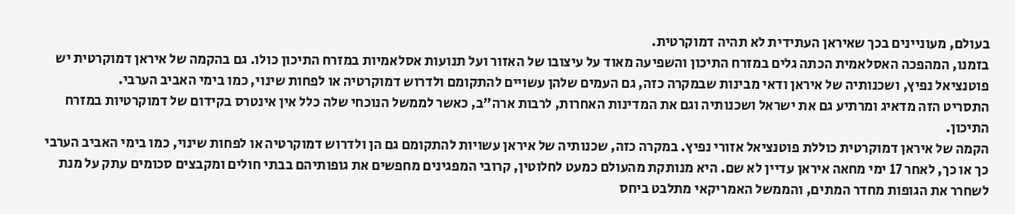בעולם, מעוניינים בכך שאיראן העתידית לא תהיה דמוקרטית.
בזמנו, המהפכה האסלאמית הכתה גלים במזרח התיכון והשפיעה מאוד על עיצובו של האזור ועל תנועות אסלאמיות במזרח התיכון כולו. גם בהקמה של איראן דמוקרטית יש פוטנציאל נפיץ, ושכנותיה של איראן ודאי מבינות שבמקרה כזה, גם העמים שלהן עשויים להתקומם ולדרוש דמוקרטיה או לפחות שינוי, כמו בימי האביב הערבי.
התסריט הזה מדאיג ומרתיע גם את ישראל ושכנותיה וגם את המדינות האחרות, לרבות ארה"ב, כאשר לממשל הנוכחי שלה כלל אין אינטרס בקידום של דמוקרטיות במזרח התיכון.
הקמה של איראן דמוקרטית כוללת פוטנציאל אזורי נפיץ. במקרה כזה, שכנותיה של איראן עשויות להתקומם גם הן ולדרוש דמוקרטיה או לפחות שינוי, כמו בימי האביב הערבי
כך או כך, לאחר 17 ימי מחאה איראן עדיין לא שם. היא מנותקת מהעולם כמעט לחלוטין, קרובי המפגינים מחפשים את גופותיהם בבתי חולים ומקבצים סכומים עתק על מנת לשחרר את הגופות מחדר המתים, והממשל האמריקאי מתלבט ביחס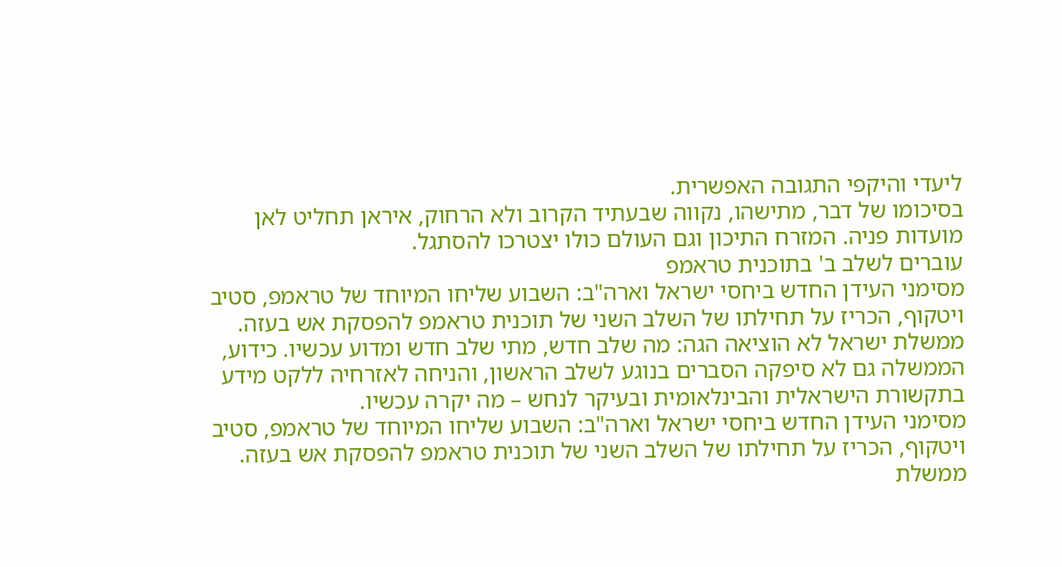ליעדי והיקפי התגובה האפשרית.
בסיכומו של דבר, מתישהו, נקווה שבעתיד הקרוב ולא הרחוק, איראן תחליט לאן מועדות פניה. המזרח התיכון וגם העולם כולו יצטרכו להסתגל.
עוברים לשלב ב' בתוכנית טראמפ
מסימני העידן החדש ביחסי ישראל וארה"ב: השבוע שליחו המיוחד של טראמפ, סטיב ויטקוף, הכריז על תחילתו של השלב השני של תוכנית טראמפ להפסקת אש בעזה.
ממשלת ישראל לא הוציאה הגה: מה שלב חדש, מתי שלב חדש ומדוע עכשיו. כידוע, הממשלה גם לא סיפקה הסברים בנוגע לשלב הראשון, והניחה לאזרחיה ללקט מידע בתקשורת הישראלית והבינלאומית ובעיקר לנחש – מה יקרה עכשיו.
מסימני העידן החדש ביחסי ישראל וארה"ב: השבוע שליחו המיוחד של טראמפ, סטיב ויטקוף, הכריז על תחילתו של השלב השני של תוכנית טראמפ להפסקת אש בעזה. ממשלת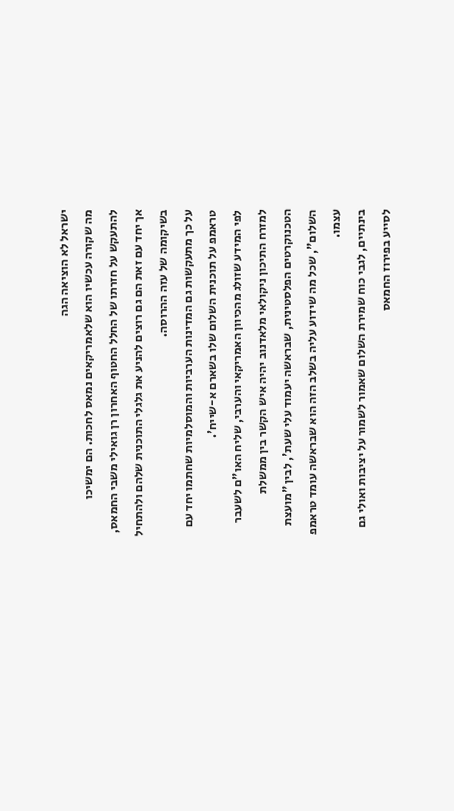ישראל לא הוציאה הגה
מה שקורה עכשיו הוא שלאמריקאים נמאס לחכות. הם ימשיכו להתעקש על חזרתו של החלל החטוף האחרון רן גואילי משבי החמאס, אך יחד עם זאת הם גם רוצים להניע את גלגלי התוכנית שלהם ולהתחיל בשיקומה של עזה ההרוסה.
על כך מתעקשות גם המדינות הערביות והמוסלמיות שחתמו יחד עם טראמפ על תוכנית השלום שלו בשארם א-שייח'.
לפי המידע שזולג מהכיוון האמריקאי והערבי, שליח האו"ם לשעבר למזרח התיכון ניקולאי מלאדנוב יהיה איש הקשר בין ממשלת הטכנוקרטים הפלסטינית, שבראשה יעמוד עלי שעת', לבין "מועצת השלום", שכל מה שידוע עליה בשלב הזה הוא שבראשה עומד טראמפ עצמו.
בינתיים, לגבי כוח שמירת השלום שאמור לשמור על יציבות ואולי גם לסייע בפירוז החמאס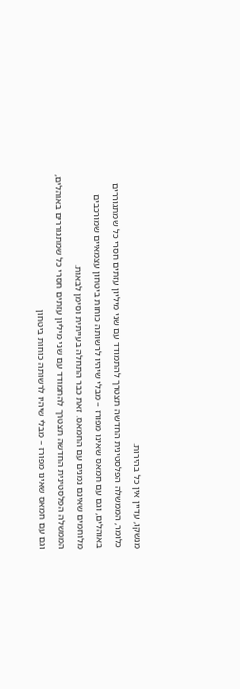מנשקו, עדיין אין כל בהירות.
כלומר, הממשלה הפלסטינית החדשה תצטרך להתמודד עם שני מיליון עזתים חסרי כל שמתגוררים באוהלים, וגם עם חמאס שאינו מפורז – מבלי שיהיו לרשותה כוחות ביטחון עצמאיים שמורכבים מלוחמים שאינם נמנים עם החמאס. זאת כבר התחלה בעייתית וסימן לבאות.
הממשלה הפלסטינית החדשה תצטרך להתמודד עם שני מיליון עזתים חסרי כל שמתגוררים באוהלים, וגם עם חמאס שאינו מפורז – מבלי שיהיו לרשותה כוחות ביטחון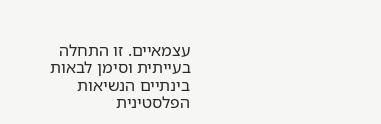עצמאיים. זו התחלה בעייתית וסימן לבאות
בינתיים הנשיאות הפלסטינית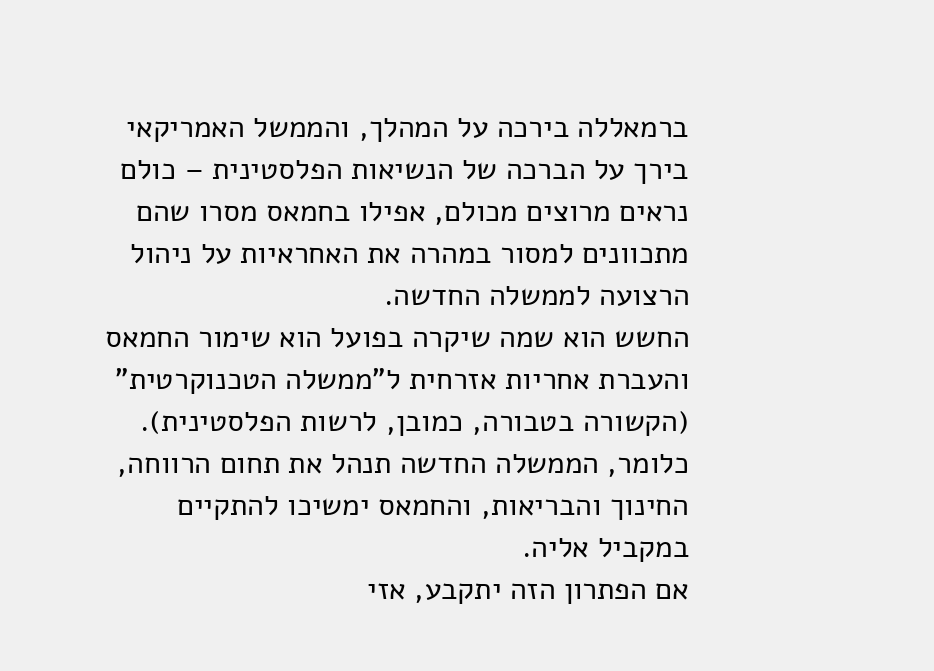ברמאללה בירכה על המהלך, והממשל האמריקאי בירך על הברכה של הנשיאות הפלסטינית – כולם נראים מרוצים מכולם, אפילו בחמאס מסרו שהם מתכוונים למסור במהרה את האחראיות על ניהול הרצועה לממשלה החדשה.
החשש הוא שמה שיקרה בפועל הוא שימור החמאס והעברת אחריות אזרחית ל"ממשלה הטכנוקרטית" (הקשורה בטבורה, כמובן, לרשות הפלסטינית). כלומר, הממשלה החדשה תנהל את תחום הרווחה, החינוך והבריאות, והחמאס ימשיכו להתקיים במקביל אליה.
אם הפתרון הזה יתקבע, אזי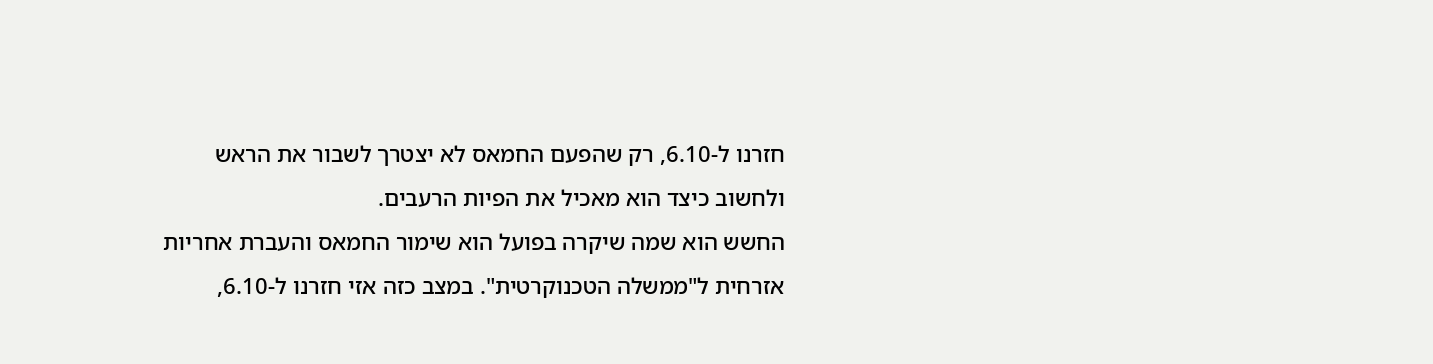חזרנו ל-6.10, רק שהפעם החמאס לא יצטרך לשבור את הראש ולחשוב כיצד הוא מאכיל את הפיות הרעבים.
החשש הוא שמה שיקרה בפועל הוא שימור החמאס והעברת אחריות אזרחית ל"ממשלה הטכנוקרטית". במצב כזה אזי חזרנו ל-6.10,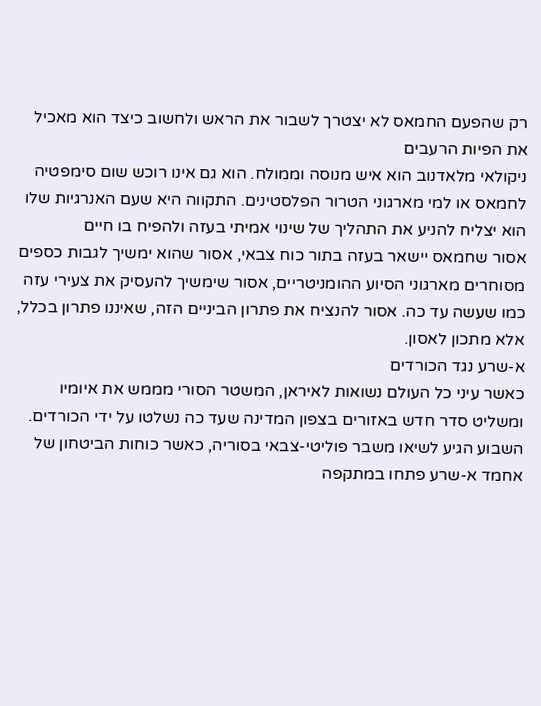רק שהפעם החמאס לא יצטרך לשבור את הראש ולחשוב כיצד הוא מאכיל את הפיות הרעבים
ניקולאי מלאדנוב הוא איש מנוסה וממולח. הוא גם אינו רוכש שום סימפטיה לחמאס או למי מארגוני הטרור הפלסטינים. התקווה היא שעם האנרגיות שלו הוא יצליח להניע את התהליך של שינוי אמיתי בעזה ולהפיח בו חיים
אסור שחמאס יישאר בעזה בתור כוח צבאי, אסור שהוא ימשיך לגבות כספים מסוחרים מארגוני הסיוע ההומניטריים, אסור שימשיך להעסיק את צעירי עזה כמו שעשה עד כה. אסור להנציח את פתרון הביניים הזה, שאיננו פתרון בכלל, אלא מתכון לאסון.
א-שרע נגד הכורדים
כאשר עיני כל העולם נשואות לאיראן, המשטר הסורי מממש את איומיו ומשליט סדר חדש באזורים בצפון המדינה שעד כה נשלטו על ידי הכורדים.
השבוע הגיע לשיאו משבר פוליטי-צבאי בסוריה, כאשר כוחות הביטחון של אחמד א-שרע פתחו במתקפה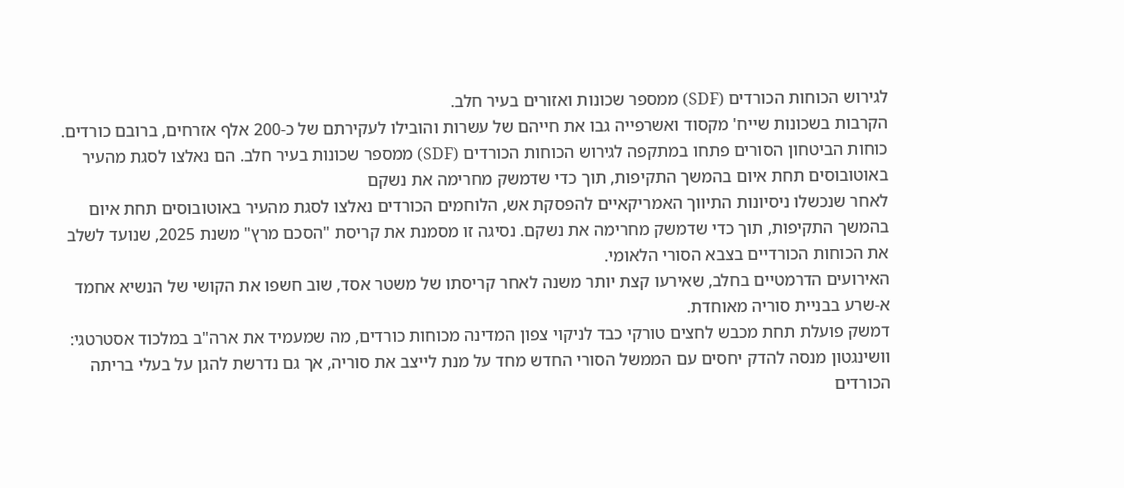לגירוש הכוחות הכורדים (SDF) ממספר שכונות ואזורים בעיר חלב.
הקרבות בשכונות שייח' מקסוד ואשרפייה גבו את חייהם של עשרות והובילו לעקירתם של כ-200 אלף אזרחים, ברובם כורדים.
כוחות הביטחון הסורים פתחו במתקפה לגירוש הכוחות הכורדים (SDF) ממספר שכונות בעיר חלב. הם נאלצו לסגת מהעיר באוטובוסים תחת איום בהמשך התקיפות, תוך כדי שדמשק מחרימה את נשקם
לאחר שנכשלו ניסיונות התיווך האמריקאיים להפסקת אש, הלוחמים הכורדים נאלצו לסגת מהעיר באוטובוסים תחת איום בהמשך התקיפות, תוך כדי שדמשק מחרימה את נשקם. נסיגה זו מסמנת את קריסת "הסכם מרץ" משנת 2025, שנועד לשלב את הכוחות הכורדיים בצבא הסורי הלאומי.
האירועים הדרמטיים בחלב, שאירעו קצת יותר משנה לאחר קריסתו של משטר אסד, שוב חשפו את הקושי של הנשיא אחמד א-שרע בבניית סוריה מאוחדת.
דמשק פועלת תחת מכבש לחצים טורקי כבד לניקוי צפון המדינה מכוחות כורדים, מה שמעמיד את ארה"ב במלכוד אסטרטגי: וושינגטון מנסה להדק יחסים עם הממשל הסורי החדש מחד על מנת לייצב את סוריה, אך גם נדרשת להגן על בעלי בריתה הכורדים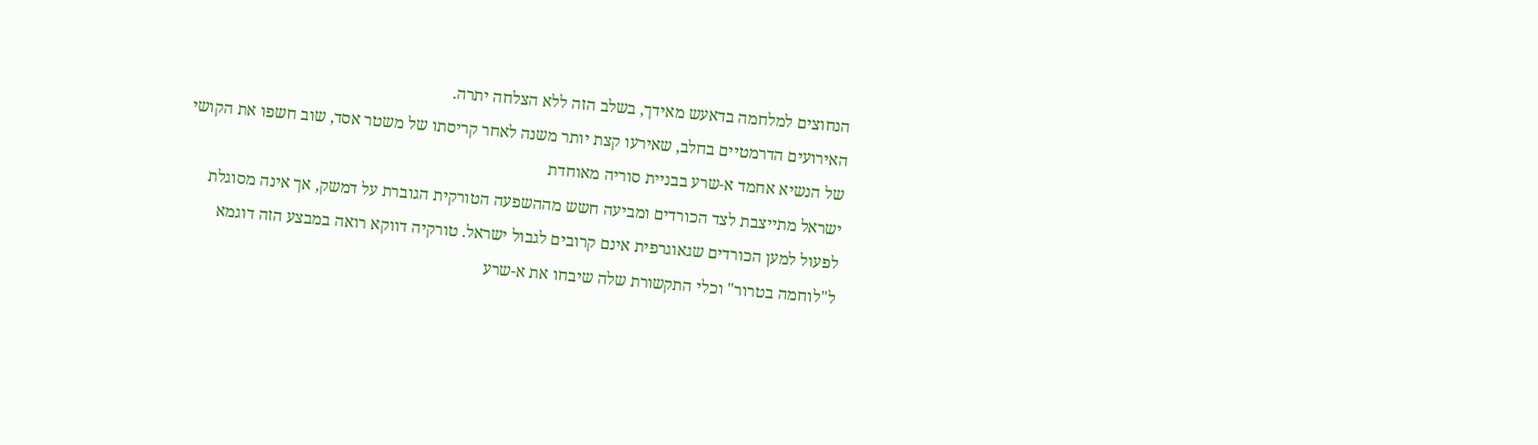הנחוצים למלחמה בדאעש מאידך, בשלב הזה ללא הצלחה יתרה.
האירועים הדרמטיים בחלב, שאירעו קצת יותר משנה לאחר קריסתו של משטר אסד, שוב חשפו את הקושי של הנשיא אחמד א-שרע בבניית סוריה מאוחדת
ישראל מתייצבת לצד הכורדים ומביעה חשש מההשפעה הטורקית הגוברת על דמשק, אך אינה מסוגלת לפעול למען הכורדים שגאוגרפית אינם קרובים לגבול ישראל. טורקיה דווקא רואה במבצע הזה דוגמא ל"לוחמה בטרור" וכלי התקשורת שלה שיבחו את א-שרע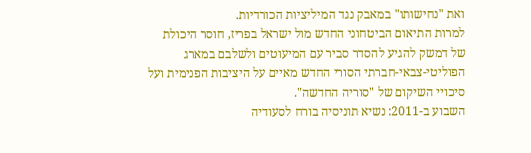ואת "נחישותו" במאבק נגד המיליציות הכורדיות.
למרות התיאום הביטחוני החדש מול ישראל בפריז, חוסר היכולת של דמשק להגיע להסדר סביר עם המיעוטים ולשלבם במארג הפוליטי-צבאי-חברתי הסורי החדש מאיים על היציבות הפנימית ועל סיכויי השיקום של "סוריה החדשה".
השבוע ב-2011: נשיא תוניסיה בורח לסעודיה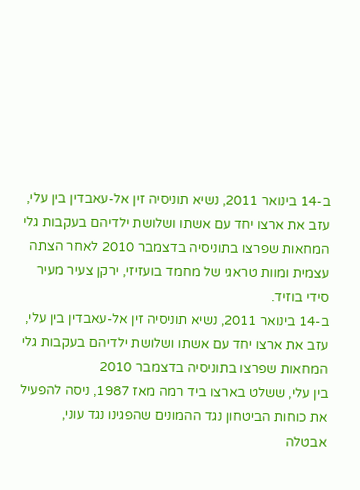ב-14 בינואר 2011, נשיא תוניסיה זין אל-עאבדין בין עלי, עזב את ארצו יחד עם אשתו ושלושת ילדיהם בעקבות גלי המחאות שפרצו בתוניסיה בדצמבר 2010 לאחר הצתה עצמית ומוות טראגי של מחמד בועזיזי, ירקן צעיר מעיר סידי בוזיד.
ב-14 בינואר 2011, נשיא תוניסיה זין אל-עאבדין בין עלי, עזב את ארצו יחד עם אשתו ושלושת ילדיהם בעקבות גלי המחאות שפרצו בתוניסיה בדצמבר 2010
בין עלי, ששלט בארצו ביד רמה מאז 1987, ניסה להפעיל את כוחות הביטחון נגד ההמונים שהפגינו נגד עוני, אבטלה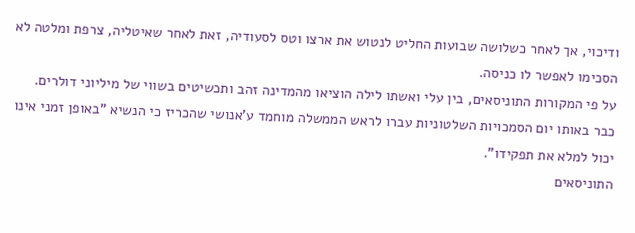ודיכוי, אך לאחר כשלושה שבועות החליט לנטוש את ארצו וטס לסעודיה, זאת לאחר שאיטליה, צרפת ומלטה לא הסכימו לאפשר לו כניסה.
על פי המקורות התוניסאים, בין עלי ואשתו לילה הוציאו מהמדינה זהב ותכשיטים בשווי של מיליוני דולרים.
כבר באותו יום הסמכויות השלטוניות עברו לראש הממשלה מוחמד ע'אנושי שהכריז כי הנשיא "באופן זמני אינו יכול למלא את תפקידו".
התוניסאים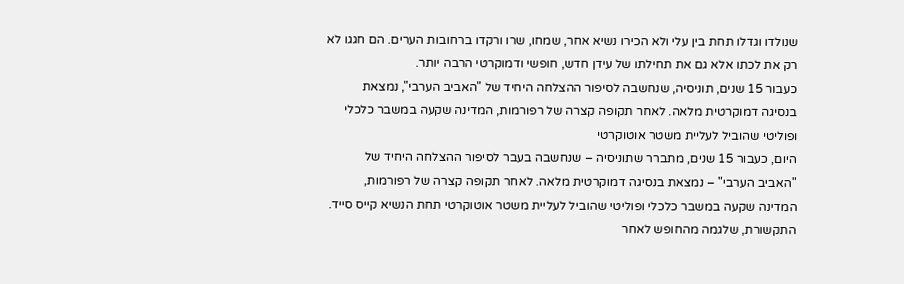שנולדו וגדלו תחת בין עלי ולא הכירו נשיא אחר, שמחו, שרו ורקדו ברחובות הערים. הם חגגו לא רק את לכתו אלא גם את תחילתו של עידן חדש, חופשי ודמוקרטי הרבה יותר.
כעבור 15 שנים, תוניסיה, שנחשבה לסיפור ההצלחה היחיד של "האביב הערבי", נמצאת בנסיגה דמוקרטית מלאה. לאחר תקופה קצרה של רפורמות, המדינה שקעה במשבר כלכלי ופוליטי שהוביל לעליית משטר אוטוקרטי
היום, כעבור 15 שנים, מתברר שתוניסיה – שנחשבה בעבר לסיפור ההצלחה היחיד של "האביב הערבי" – נמצאת בנסיגה דמוקרטית מלאה. לאחר תקופה קצרה של רפורמות, המדינה שקעה במשבר כלכלי ופוליטי שהוביל לעליית משטר אוטוקרטי תחת הנשיא קייס סייד.
התקשורת, שלגמה מהחופש לאחר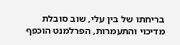בריחתו של בין עלי, שוב סובלת מדיכוי והתעמרות, הפרלמנט הוכפף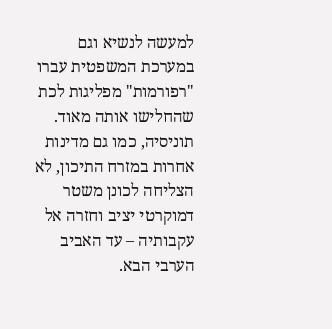למעשה לנשיא וגם במערכת המשפטית עברו "רפורמות" מפליגות לכת שהחלישו אותה מאוד. תוניסיה, כמו גם מדינות אחרות במזרח התיכון, לא הצליחה לכונן משטר דמוקרטי יציב וחזרה אל עקבותיה – עד האביב הערבי הבא.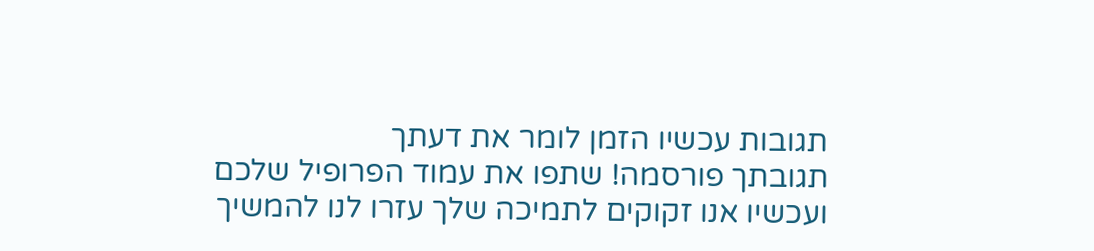תגובות עכשיו הזמן לומר את דעתך
תגובתך פורסמה! שתפו את עמוד הפרופיל שלכם
ועכשיו אנו זקוקים לתמיכה שלך עזרו לנו להמשיך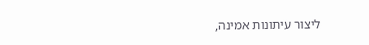ליצור עיתונות אמינה,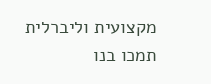מקצועית וליברלית
תמכו בנו